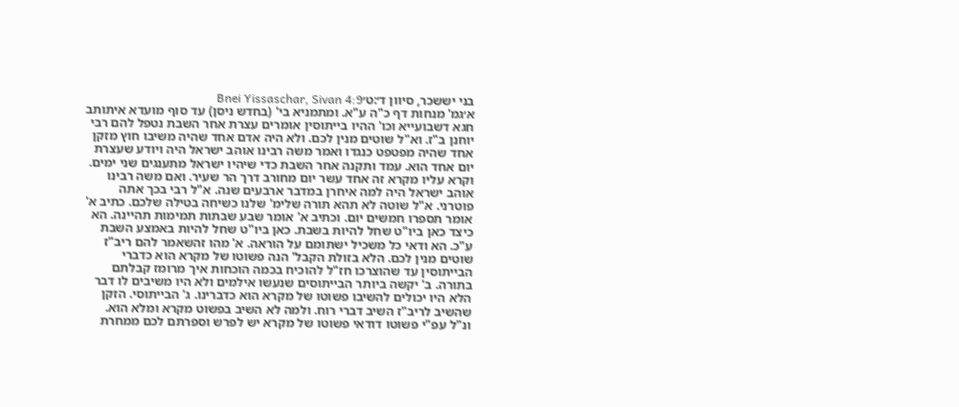בני יששכר, סיוון ד׳:ט׳Bnei Yissaschar, Sivan 4:9
א׳גמ' מנחות דף כ"ה ע"א. ומתמניא בי' (בחדש ניסן) עד סוף מועדא איתותב חגא דשבועייא וכו' ההיו בייתוסין אומרים עצרת אחר השבת נטפל להם רבי יוחנן ב"ז. וא"ל שוטים מנין לכם. ולא היה אדם אחד שהיה משיבו חוץ מזקן אחד שהיה מפטפט כנגדו ואמר משה רבינו אוהב ישראל היה ויודע שעצרת יום אחד הוא. עמד ותקנה אחר השבת כדי שיהיו ישראל מתענגים שני ימים. וקרא עליו מקרא זה אחד עשר יום מחורב דרך הר שעיר. ואם משה רבינו אוהב ישראל היה למה איחרן במדבר ארבעים שנה. א"ל רבי בכך אתה פוטרני. א"ל שוטה לא תהא תורה שלימ' שלנו כשיחה בטילה שלכם. כתיב א' אומר תספרו חמשים יום. וכתיב א' אומר שבע שבתות תמימות תהיינה. הא כיצד כאן ביו"ט שחל להיות בשבת. כאן ביו"ט שחל להיות באמצע השבת ע"כ. הא ודאי כל משכיל ישתומם על הוראה. א' מהו זהשאמר להם ריב"ז שוטים מנין לכם. הלא בזולת הקבל' הנה פשוטו של מקרא הוא כדברי הבייתוסין עד שהוצרכו חז"ל להוכיח בכמה הוכחות איך מרומז קבלתם בתורה. ב' יקשה ביותר הבייתוסים שנעשו אילמים ולא היו משיבים לו דבר הלא היו יכולים להשיבו פשוטו של מקרא הוא כדברינו. ג' הבייתוסי. הזקן שהשיב לריב"ז השיב דברי רוח. ולמה לא השיב בפשוט מקרא ומלא הוא. ונ"ל עפ"י פשוטו דודאי פשוטו של מקרא יש לפרש וספרתם לכם ממחרת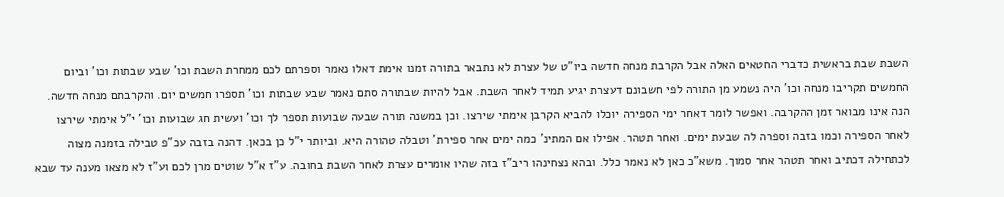השבת שבת בראשית כדברי החטאים האלה אבל הקרבת מנחה חדשה ביו"ט של עצרת לא נתבאר בתורה זמנו אימת דאלו נאמר וספרתם לכם ממחרת השבת וכו' שבע שבתות וכו' וביום החמשים תקריבו מנחה וכו' היה נשמע מן התורה לפי חשבונם דעצרת יגיע תמיד לאחר השבת. אבל להיות שבתורה סתם נאמר שבע שבתות וכו' תספרו חמשים יום. והקרבתם מנחה חדשה. הנה אינו מבואר זמן ההקרבה. ואפשר לומר דאחר ימי הספירה יוכלו להביא הקרבן אימתי שירצו. וכן במשנה תורה שבעה שבועות תספר לך וכו' ועשית חג שבועות וכו' י"ל אימתי שירצו לאחר הספירה וכמו בזבה וספרה לה שבעת ימים. ואחר תטהר. אפילו אם המתינ' כמה ימים אחר ספירת' וטבלה טהורה היא. וביותר י"ל כן בכאן. דהנה בזבה עכ"פ טבילה בזמנה מצוה לכתחילה דכתיב ואחר תטהר אחר סמוך. משא"כ כאן לא נאמר כלל. ובהא נצחינהו ריב"ז בזה שהיו אומרים עצרת לאחר השבת בחובה. ע"ז א"ל שוטים מרן לכם וע"ז לא מצאו מענה עד שבא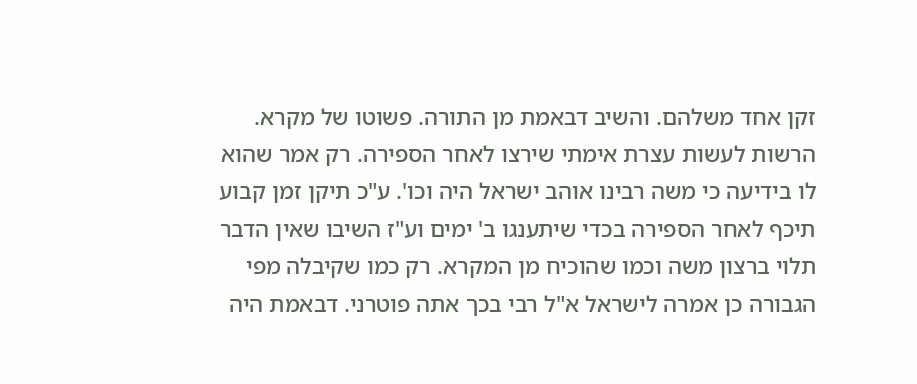זקן אחד משלהם. והשיב דבאמת מן התורה. פשוטו של מקרא. הרשות לעשות עצרת אימתי שירצו לאחר הספירה. רק אמר שהוא לו בידיעה כי משה רבינו אוהב ישראל היה וכו'. ע"כ תיקן זמן קבוע תיכף לאחר הספירה בכדי שיתענגו ב' ימים וע"ז השיבו שאין הדבר תלוי ברצון משה וכמו שהוכיח מן המקרא. רק כמו שקיבלה מפי הגבורה כן אמרה לישראל א"ל רבי בכך אתה פוטרני. דבאמת היה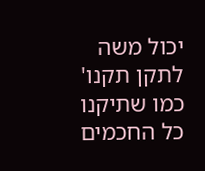יכול משה לתקן תקנו' כמו שתיקנו כל החכמים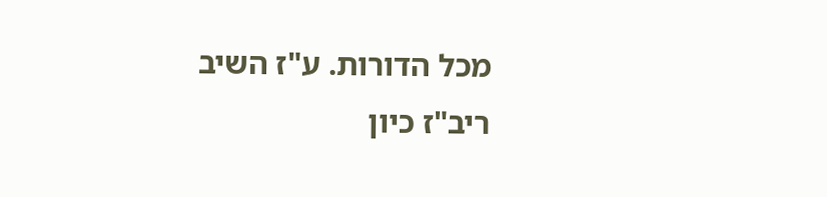מכל הדורות. ע"ז השיב ריב"ז כיון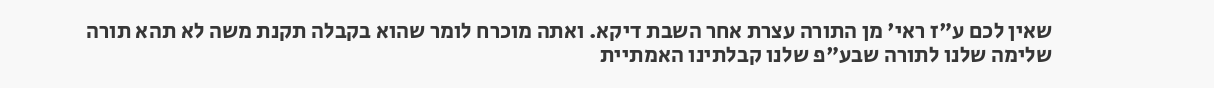שאין לכם ע"ז ראי' מן התורה עצרת אחר השבת דיקא. ואתה מוכרח לומר שהוא בקבלה תקנת משה לא תהא תורה שלימה שלנו לתורה שבע"פ שלנו קבלתינו האמתיית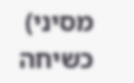מסיני) כשיחה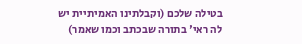בטילה שלכם (וקבלתינו האמיתיית יש לה ראי' בתורה שבכתב וכמו שאמר)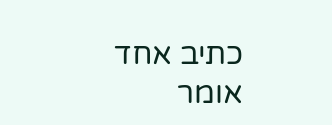כתיב אחד אומר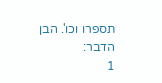תספרו וכו'. הבן הדבר:
1